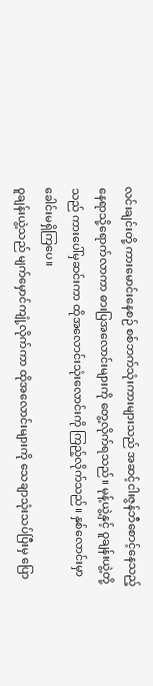လင်းချင်းတို့ ကားမောင်းနေစဉ် စစ်ဘက်သုံးကားများသည် အဆင့်ငါးဇွန်ဘီစောင့်နေသည့် နေရာသို့ရောက်လာကာ ဓားပြအလောင်းများကို တွေ့လိုက်ရသည်။ မုန့်ယွဲ့နှင့် ဝူချန်းယွဲ့တို့သည် ကားပေါ်မှဆင်းကာ ထိုအလောင်းသုံးလောင်းကို ကြည့်လိုက်သည်။ နှစ်လောင်းမှာ ခေါင်းမရှိကြပေ။
ဝူချန်းယွဲ့သည် မျက်မှောင်ကျုံ့လိုက်ကာ ထိုအလောင်းများကို သေချာသုံးသပ်ပြီးမှ ပြော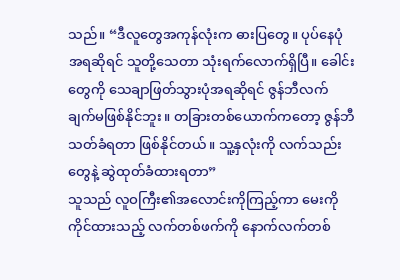သည်။ “ဒီလူတွေအကုန်လုံးက ဓားပြတွေ။ ပုပ်နေပုံအရဆိုရင် သူတို့သေတာ သုံးရက်လောက်ရှိပြီ။ ခေါင်းတွေကို သေချာဖြတ်သွားပုံအရဆိုရင် ဇွန်ဘီလက်ချက်မဖြစ်နိုင်ဘူး။ တခြားတစ်ယောက်ကတော့ ဇွန်ဘီသတ်ခံရတာ ဖြစ်နိုင်တယ်။ သူ့နှလုံးကို လက်သည်းတွေနဲ့ ဆွဲထုတ်ခံထားရတာ”
သူသည် လူဝကြီး၏အလောင်းကိုကြည့်ကာ မေးကိုကိုင်ထားသည့် လက်တစ်ဖက်ကို နောက်လက်တစ်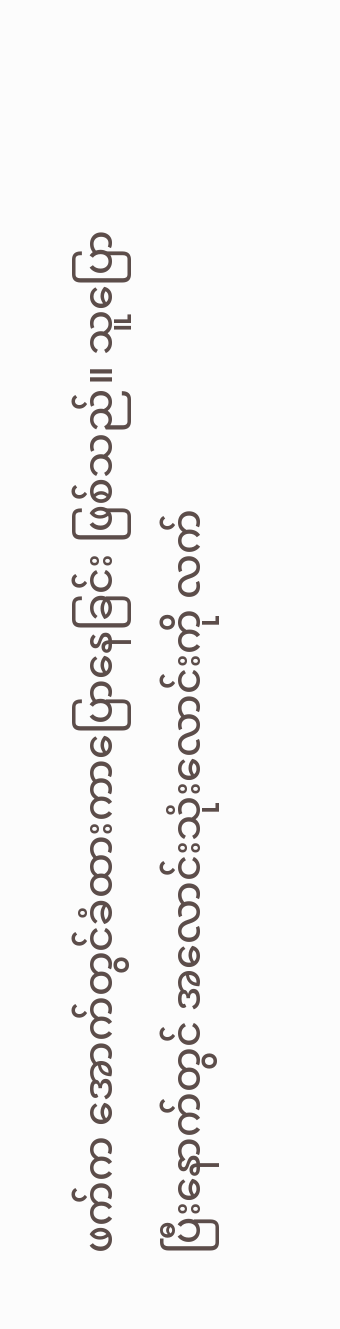ဖက်က အောက်တွင်ခံထားကာပြောနေခြင်း ဖြစ်သည်။ သူပြောပြီးနောက်တွင် အလောင်းသုံးလောင်းကို လက်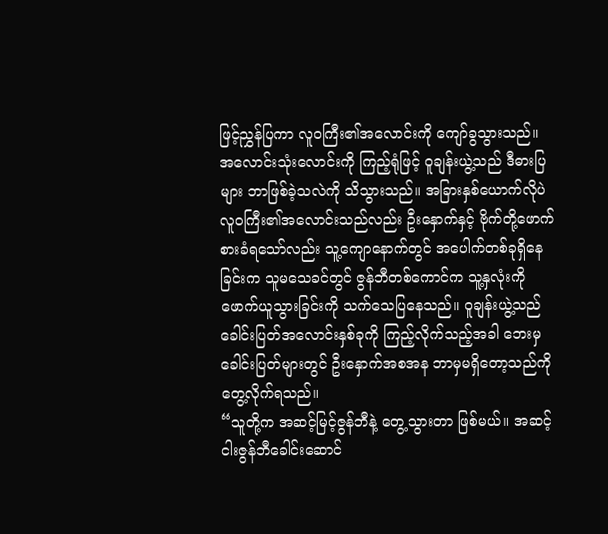ဖြင့်ညွှန်ပြကာ လူဝကြီး၏အလောင်းကို ကျော်ခွသွားသည်။
အလောင်းသုံးလောင်းကို ကြည့်ရုံဖြင့် ဝူချန်းယွဲ့သည် ဒီဓားပြများ ဘာဖြစ်ခဲ့သလဲကို သိသွားသည်။ အခြားနှစ်ယောက်လိုပဲ လူဝကြီး၏အလောင်းသည်လည်း ဦးနှောက်နှင့် ဗိုက်တို့ဖောက်စားခံရသော်လည်း သူ့ကျောနောက်တွင် အပေါက်တစ်ခုရှိနေခြင်းက သူမသေခင်တွင် ဇွန်ဘီတစ်ကောင်က သူ့နှလုံးကို ဖောက်ယူသွားခြင်းကို သက်သေပြနေသည်။ ဝူချန်းယွဲ့သည် ခေါင်းပြတ်အလောင်းနှစ်ခုကို ကြည့်လိုက်သည့်အခါ ဘေးမှခေါင်းပြတ်များတွင် ဦးနှောက်အစအန ဘာမှမရှိတော့သည်ကို တွေ့လိုက်ရသည်။
“သူတို့က အဆင့်မြင့်ဇွန်ဘီနဲ့ တွေ့သွားတာ ဖြစ်မယ်။ အဆင့်ငါးဇွန်ဘီခေါင်းဆောင်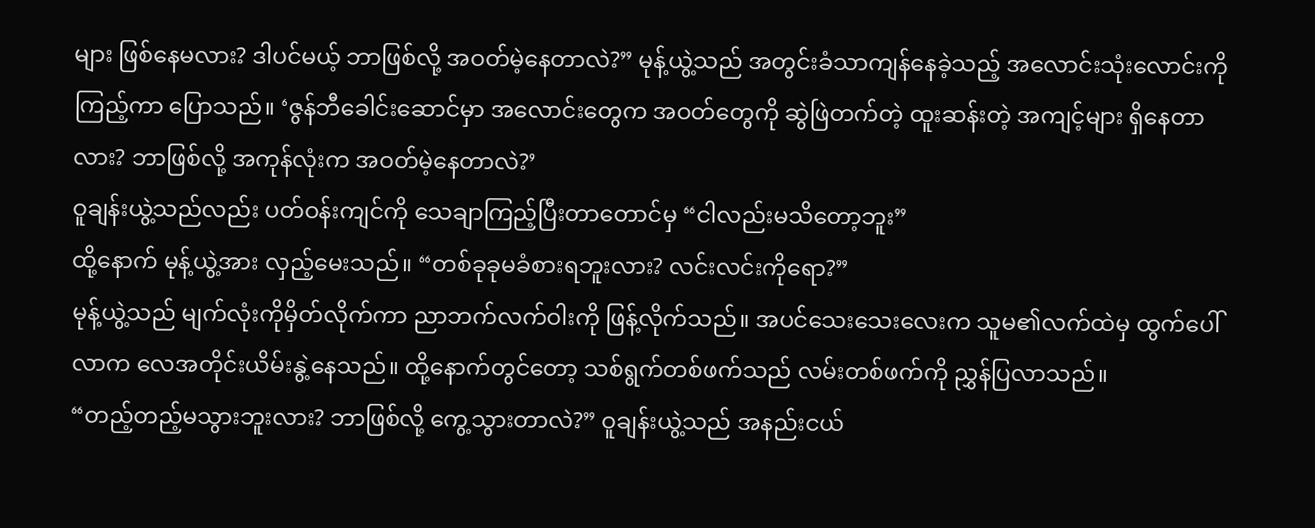များ ဖြစ်နေမလား? ဒါပင်မယ့် ဘာဖြစ်လို့ အဝတ်မဲ့နေတာလဲ?” မုန့်ယွဲ့သည် အတွင်းခံသာကျန်နေခဲ့သည့် အလောင်းသုံးလောင်းကိုကြည့်ကာ ပြောသည်။ ‘ဇွန်ဘီခေါင်းဆောင်မှာ အလောင်းတွေက အဝတ်တွေကို ဆွဲဖြဲတက်တဲ့ ထူးဆန်းတဲ့ အကျင့်များ ရှိနေတာလား? ဘာဖြစ်လို့ အကုန်လုံးက အဝတ်မဲ့နေတာလဲ?’
ဝူချန်းယွဲ့သည်လည်း ပတ်ဝန်းကျင်ကို သေချာကြည့်ပြီးတာတောင်မှ “ငါလည်းမသိတော့ဘူး”
ထို့နောက် မုန့်ယွဲ့အား လှည့်မေးသည်။ “တစ်ခုခုမခံစားရဘူးလား? လင်းလင်းကိုရော?”
မုန့်ယွဲ့သည် မျက်လုံးကိုမှိတ်လိုက်ကာ ညာဘက်လက်ဝါးကို ဖြန့်လိုက်သည်။ အပင်သေးသေးလေးက သူမ၏လက်ထဲမှ ထွက်ပေါ်လာက လေအတိုင်းယိမ်းနွဲ့နေသည်။ ထို့နောက်တွင်တော့ သစ်ရွက်တစ်ဖက်သည် လမ်းတစ်ဖက်ကို ညွှန်ပြလာသည်။
“တည့်တည့်မသွားဘူးလား? ဘာဖြစ်လို့ ကွေ့သွားတာလဲ?” ဝူချန်းယွဲ့သည် အနည်းငယ်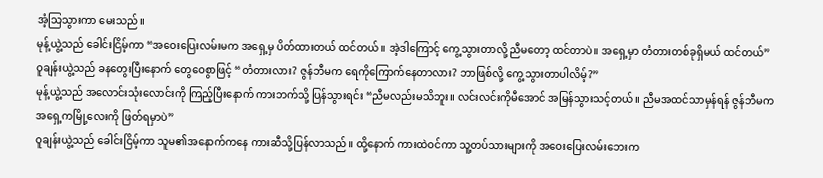အံ့သြသွားကာ မေးသည်။
မုန့်ယွဲ့သည် ခေါင်းငြိမ့်ကာ “အဝေးပြေးလမ်းမက အရှေ့မှ ပိတ်ထားတယ် ထင်တယ်။ အဲ့ဒါကြောင့် ကွေ့သွားတာလို့ ညီမတော့ ထင်တာပဲ။ အရှေ့မှာ တံတားတစ်ခုရှိမယ် ထင်တယ်”
ဝူချန်းယွဲ့သည် ခနတွေးပြီးနောက် တွေဝေစွာဖြင့် “တံတားလား? ဇွန်ဘီမက ရေကိုကြောက်နေတာလား? ဘာဖြစ်လို့ ကွေ့သွားတာပါလိမ့်?”
မုန့်ယွဲ့သည် အလောင်းသုံးလောင်းကို ကြည့်ပြီးနောက် ကားဘက်သို့ ပြန်သွားရင်း “ညီမလည်းမသိဘူး။ လင်းလင်းကိုမီအောင် အမြန်သွားသင့်တယ်။ ညီမအထင်သာမှန်ရန် ဇွန်ဘီမက အရှေ့ကမြို့လေးကို ဖြတ်ရမှာပဲ”
ဝူချန်းယွဲ့သည် ခေါင်းငြိမ့်ကာ သူမ၏အနောက်ကနေ ကားဆီသို့ပြန်လာသည်။ ထို့နောက် ကားထဲဝင်ကာ သူ့တပ်သားများကို အဝေးပြေးလမ်းဘေးက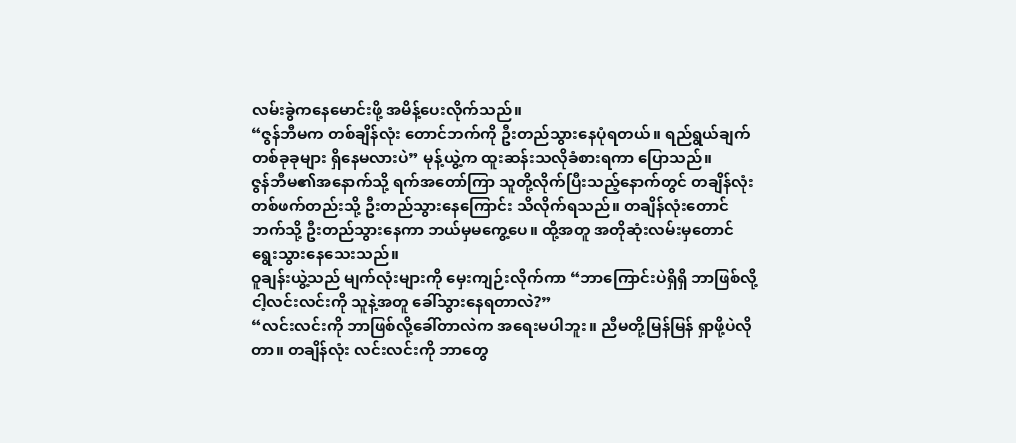လမ်းခွဲကနေမောင်းဖို့ အမိန့်ပေးလိုက်သည်။
“ဇွန်ဘီမက တစ်ချိန်လုံး တောင်ဘက်ကို ဦးတည်သွားနေပုံရတယ်။ ရည်ရွယ်ချက်တစ်ခုခုများ ရှိနေမလားပဲ” မုန့်ယွဲ့က ထူးဆန်းသလိုခံစားရကာ ပြောသည်။
ဇွန်ဘီမ၏အနောက်သို့ ရက်အတော်ကြာ သူတို့လိုက်ပြီးသည့်နောက်တွင် တချိန်လုံး တစ်ဖက်တည်းသို့ ဦးတည်သွားနေကြောင်း သိလိုက်ရသည်။ တချိန်လုံးတောင်ဘက်သို့ ဦးတည်သွားနေကာ ဘယ်မှမကွေ့ပေ။ ထို့အတူ အတိုဆုံးလမ်းမှတောင် ရွေးသွားနေသေးသည်။
ဝူချန်းယွဲ့သည် မျက်လုံးများကို မှေးကျဉ်းလိုက်ကာ “ဘာကြောင်းပဲရှိရှိ ဘာဖြစ်လို့ ငါ့လင်းလင်းကို သူနဲ့အတူ ခေါ်သွားနေရတာလဲ?”
“လင်းလင်းကို ဘာဖြစ်လို့ခေါ်တာလဲက အရေးမပါဘူး။ ညီမတို့မြန်မြန် ရှာဖို့ပဲလိုတာ။ တချိန်လုံး လင်းလင်းကို ဘာတွေ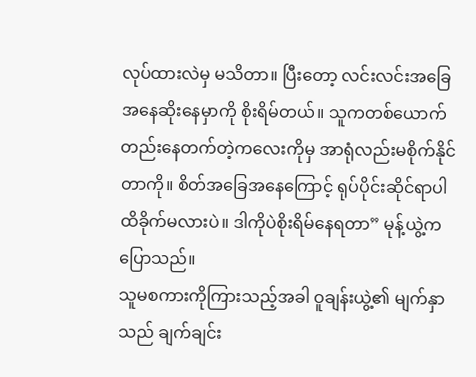လုပ်ထားလဲမှ မသိတာ။ ပြီးတော့ လင်းလင်းအခြေအနေဆိုးနေမှာကို စိုးရိမ်တယ်။ သူကတစ်ယောက်တည်းနေတက်တဲ့ကလေးကိုမှ အာရုံလည်းမစိုက်နိုင်တာကို။ စိတ်အခြေအနေကြောင့် ရုပ်ပိုင်းဆိုင်ရာပါ ထိခိုက်မလားပဲ။ ဒါကိုပဲစိုးရိမ်နေရတာ” မုန့်ယွဲ့က ပြောသည်။
သူမစကားကိုကြားသည့်အခါ ဝူချန်းယွဲ့၏ မျက်နှာသည် ချက်ချင်း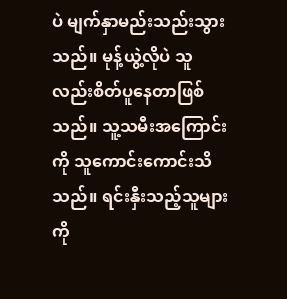ပဲ မျက်နှာမည်းသည်းသွားသည်။ မုန့်ယွဲ့လိုပဲ သူလည်းစိတ်ပူနေတာဖြစ်သည်။ သူ့သမီးအကြောင်းကို သူကောင်းကောင်းသိသည်။ ရင်းနှီးသည့်သူများကို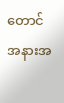တောင် အနားအ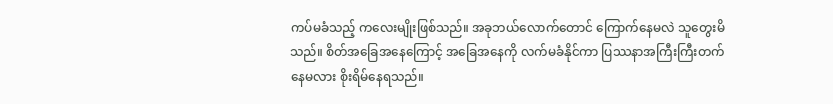ကပ်မခံသည့် ကလေးမျိုးဖြစ်သည်။ အခုဘယ်လောက်တောင် ကြောက်နေမလဲ သူတွေးမိသည်။ စိတ်အခြေအနေကြောင့် အခြေအနေကို လက်မခံနိုင်ကာ ပြဿနာအကြီးကြီးတက်နေမလား စိုးရိမ်နေရသည်။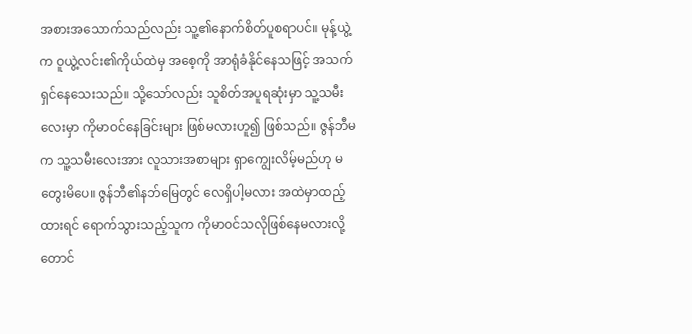အစားအသောက်သည်လည်း သူ့၏နောက်စိတ်ပူစရာပင်။ မုန့်ယွဲ့က ဝူယွဲ့လင်း၏ကိုယ်ထဲမှ အစေ့ကို အာရုံခံနိုင်နေသဖြင့် အသက်ရှင်နေသေးသည်။ သို့သော်လည်း သူစိတ်အပူရဆုံးမှာ သူ့သမီးလေးမှာ ကိုမာဝင်နေခြင်းများ ဖြစ်မလားဟူ၍ ဖြစ်သည်။ ဇွန်ဘီမက သူ့သမီးလေးအား လူသားအစာများ ရှာကျွေးလိမ့်မည်ဟု မတွေးမိပေ။ ဇွန်ဘီ၏နဘ်မြေတွင် လေရှိပါ့မလား အထဲမှာထည့်ထားရင် ရောက်သွားသည့်သူက ကိုမာဝင်သလိုဖြစ်နေမလားလို့တောင်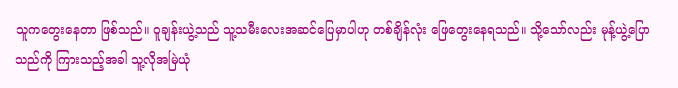သူကတွေးနေတာ ဖြစ်သည်။ ဝူချန်းယွဲ့သည် သူ့သမီးလေးအဆင်ပြေမှာပါဟု တစ်ချိန်လုံး ဖြေတွေးနေရသည်။ သို့သော်လည်း မုန့်ယွဲ့ပြောသည်ကို ကြားသည့်အခါ သူ့လိုအမြဲယုံ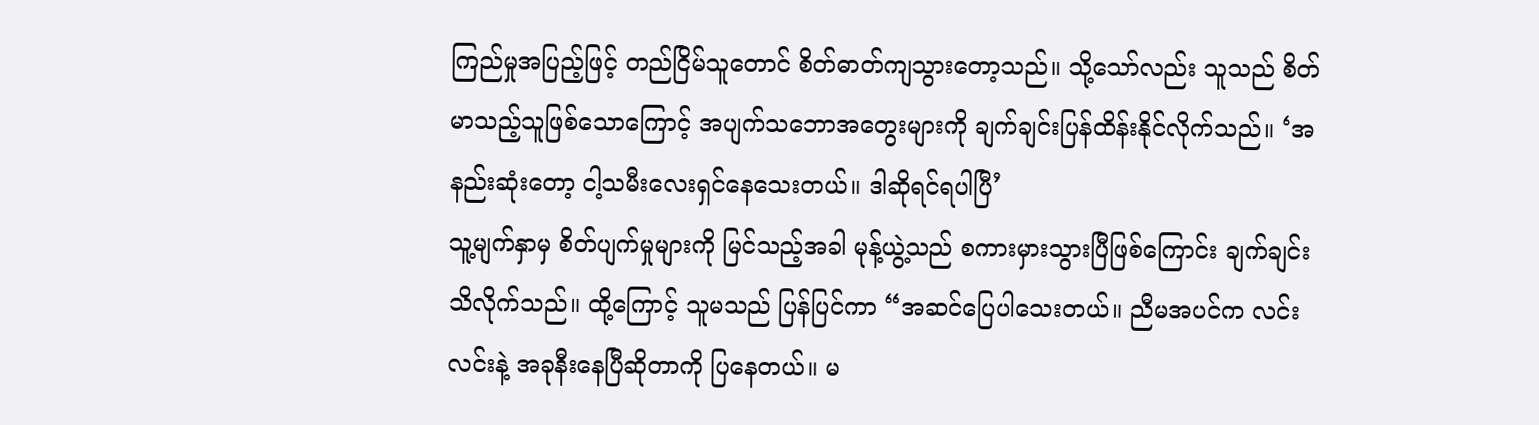ကြည်မှုအပြည့်ဖြင့် တည်ငြိမ်သူတောင် စိတ်ဓာတ်ကျသွားတော့သည်။ သို့သော်လည်း သူသည် စိတ်မာသည့်သူဖြစ်သောကြောင့် အပျက်သဘောအတွေးများကို ချက်ချင်းပြန်ထိန်းနိုင်လိုက်သည်။ ‘အနည်းဆုံးတော့ ငါ့သမီးလေးရှင်နေသေးတယ်။ ဒါဆိုရင်ရပါပြီ’
သူ့မျက်နှာမှ စိတ်ပျက်မှုများကို မြင်သည့်အခါ မုန့်ယွဲ့သည် စကားမှားသွားပြီဖြစ်ကြောင်း ချက်ချင်းသိလိုက်သည်။ ထို့ကြောင့် သူမသည် ပြန်ပြင်ကာ “အဆင်ပြေပါသေးတယ်။ ညီမအပင်က လင်းလင်းနဲ့ အခုနီးနေပြီဆိုတာကို ပြနေတယ်။ မ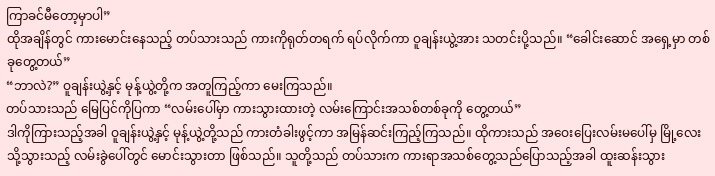ကြာခင်မီတော့မှာပါ”
ထိုအချိန်တွင် ကားမောင်းနေသည့် တပ်သားသည် ကားကိုရုတ်တရက် ရပ်လိုက်ကာ ဝူချန်းယွဲ့အား သတင်းပို့သည်။ “ခေါင်းဆောင် အရှေ့မှာ တစ်ခုတွေ့တယ်”
“ဘာလဲ?” ဝူချန်းယွဲ့နှင့် မုန့်ယွဲ့တို့က အတူကြည့်ကာ မေးကြသည်။
တပ်သားသည် မြေပြင်ကိုပြကာ “လမ်းပေါ်မှာ ကားသွားထားတဲ့ လမ်းကြောင်းအသစ်တစ်ခုကို တွေ့တယ်”
ဒါကိုကြားသည့်အခါ ဝူချန်းယွဲ့နှင့် မုန့်ယွဲ့တို့သည် ကားတံခါးဖွင့်ကာ အမြန်ဆင်းကြည့်ကြသည်။ ထိုကားသည် အဝေးပြေးလမ်းမပေါ်မှ မြို့လေးသို့သွားသည့် လမ်းခွဲပေါ်တွင် မောင်းသွားတာ ဖြစ်သည်။ သူတို့သည် တပ်သားက ကားရာအသစ်တွေ့သည်ပြောသည့်အခါ ထူးဆန်းသွား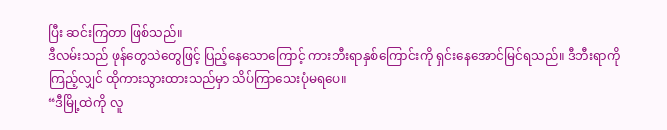ပြီး ဆင်းကြတာ ဖြစ်သည်။
ဒီလမ်းသည် ဖုန်တွေသဲတွေဖြင့် ပြည့်နေသောကြောင့် ကားဘီးရာနှစ်ကြောင်းကို ရှင်းနေအောင်မြင်ရသည်။ ဒီဘီးရာကိုကြည့်လျှင် ထိုကားသွားထားသည်မှာ သိပ်ကြာသေးပုံမရပေ။
“ဒီမြို့ထဲကို လူ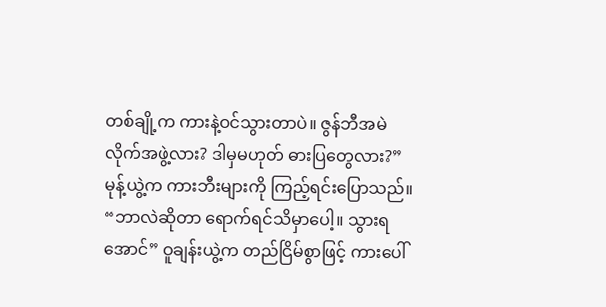တစ်ချို့က ကားနဲ့ဝင်သွားတာပဲ။ ဇွန်ဘီအမဲလိုက်အဖွဲ့လား? ဒါမှမဟုတ် ဓားပြတွေလား?” မုန့်ယွဲ့က ကားဘီးများကို ကြည့်ရင်းပြောသည်။
“ဘာလဲဆိုတာ ရောက်ရင်သိမှာပေါ့။ သွားရအောင်” ဝူချန်းယွဲ့က တည်ငြိမ်စွာဖြင့် ကားပေါ်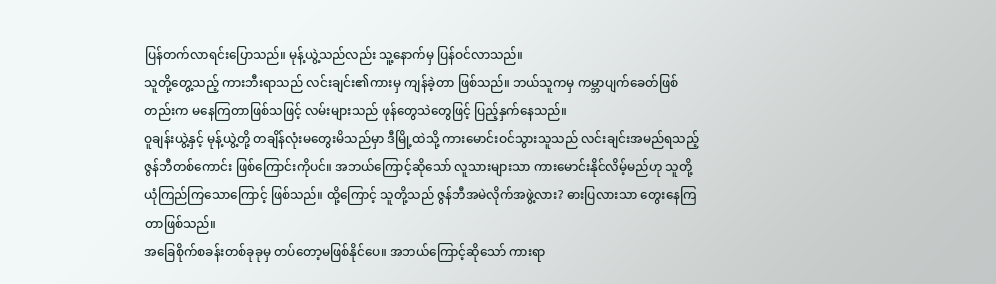ပြန်တက်လာရင်းပြောသည်။ မုန့်ယွဲ့သည်လည်း သူ့နောက်မှ ပြန်ဝင်လာသည်။
သူတို့တွေ့သည့် ကားဘီးရာသည် လင်းချင်း၏ကားမှ ကျန်ခဲ့တာ ဖြစ်သည်။ ဘယ်သူကမှ ကမ္ဘာပျက်ခေတ်ဖြစ်တည်းက မနေကြတာဖြစ်သဖြင့် လမ်းများသည် ဖုန်တွေသဲတွေဖြင့် ပြည့်နှက်နေသည်။
ဝူချန်းယွဲ့နှင့် မုန့်ယွဲ့တို့ တချိန်လုံးမတွေးမိသည်မှာ ဒီမြို့ထဲသို့ ကားမောင်းဝင်သွားသူသည် လင်းချင်းအမည်ရသည့် ဇွန်ဘီတစ်ကောင်း ဖြစ်ကြောင်းကိုပင်။ အဘယ်ကြောင့်ဆိုသော် လူသားများသာ ကားမောင်းနိုင်လိမ့်မည်ဟု သူတို့ယုံကြည်ကြသောကြောင့် ဖြစ်သည်။ ထို့ကြောင့် သူတို့သည် ဇွန်ဘီအမဲလိုက်အဖွဲ့လား? ဓားပြလားသာ တွေးနေကြတာဖြစ်သည်။
အခြေစိုက်စခန်းတစ်ခုခုမှ တပ်တော့မဖြစ်နိုင်ပေ။ အဘယ်ကြောင့်ဆိုသော် ကားရာ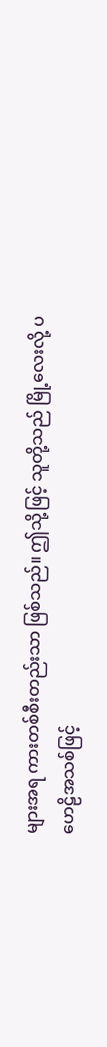များအရ ကားတစ်စီးတည်းသာ ဖြစ်သည်။ ဤသို့ဖြင့် သူတို့သည် မြို့လေးလို့ ပဟေဠိအသစ်ဖြင့်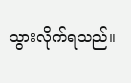သွားလိုက်ရသည်။